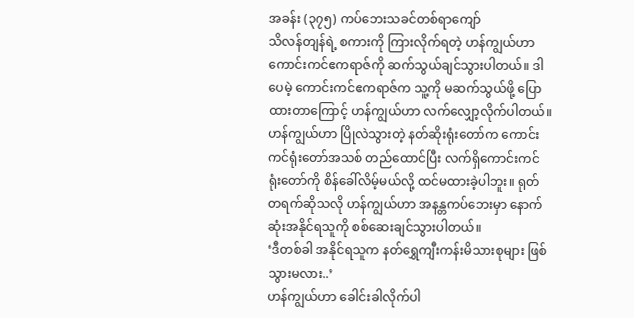အခန်း (၃၇၅) ကပ်ဘေးသခင်တစ်ရာကျော်
သိလန်တျန်ရဲ့ စကားကို ကြားလိုက်ရတဲ့ ဟန်ကျွယ်ဟာ ကောင်းကင်ဧကရာဇ်ကို ဆက်သွယ်ချင်သွားပါတယ်။ ဒါပေမဲ့ ကောင်းကင်ဧကရာဇ်က သူ့ကို မဆက်သွယ်ဖို့ ပြောထားတာကြောင့် ဟန်ကျွယ်ဟာ လက်လျှော့လိုက်ပါတယ်။
ဟန်ကျွယ်ဟာ ပြိုလဲသွားတဲ့ နတ်ဆိုးရုံးတော်က ကောင်းကင်ရုံးတော်အသစ် တည်ထောင်ပြီး လက်ရှိကောင်းကင်ရုံးတော်ကို စိန်ခေါ်လိမ့်မယ်လို့ ထင်မထားခဲ့ပါဘူး။ ရုတ်တရက်ဆိုသလို ဟန်ကျွယ်ဟာ အနန္တကပ်ဘေးမှာ နောက်ဆုံးအနိုင်ရသူကို စစ်ဆေးချင်သွားပါတယ်။
‘ဒီတစ်ခါ အနိုင်ရသူက နတ်ရွှေကျီးကန်းမိသားစုများ ဖြစ်သွားမလား..’
ဟန်ကျွယ်ဟာ ခေါင်းခါလိုက်ပါ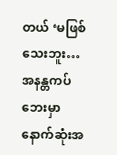တယ် ‘မဖြစ်သေးဘူး… အနန္တကပ်ဘေးမှာ နောက်ဆုံးအ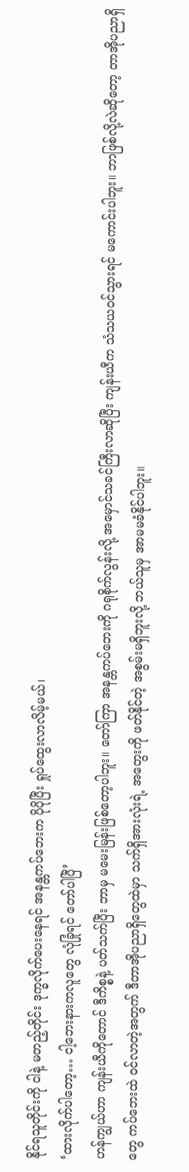နိုင်ရသူတိုင်းကို ငါနဲ့ မတည့်တိုင်း ဒုက္ခလိုက်ပေးနေရင် အနန္တကပ်ဘေးက ပိုပိုပြီး ရှုပ်ထွေးလာလိမ့်မယ်၊
‘ထားလိုက်ပါတော့… ငါ့ဘေးနားကလူတွေ လုံခြုံရင် တော်ပါပြီ’
ဟန်ကျွယ်ဟာ ကျန်းယီကိုတောင် ဒီကိစ္စနဲ့ ပတ်သက်ပြီး ဘာမှ မမေးမြန်းဖြစ်တော့ပါဘူး။ တော်ကြာ အနန္တကပ်ဘေးကို ဂရုစိုက်လွန်းလို့ အမှောင်သခင်ကြီးလာဆိုပြီး ကျန်းယီက သံသယဝင်သွားရင် မကောင်းပါဘူး။ ဘာဖြစ်လို့လဲဆိုတော့ တာအိုပညာရှိတွေ ကပ်ဘေးထဲ ဝင်လာတဲ့အတွက် ဒီတာအိုပညာရှိတွေထဲမှာ သက်ရှိအားလုံးရဲ့ အတွေးကို ဖတ်နိုင်တဲ့ အစွမ်းမရှိဘူးလို့ ဘယ်သူမှ အာမမခံနိုင်ပါဘူး။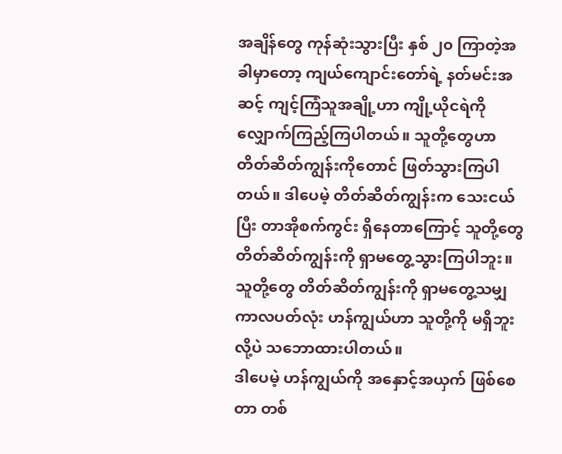အချိန်တွေ ကုန်ဆုံးသွားပြီး နှစ် ၂၀ ကြာတဲ့အခါမှာတော့ ကျယ်ကျောင်းတော်ရဲ့ နတ်မင်းအဆင့် ကျင့်ကြံသူအချို့ဟာ ကျို့ယိုငရဲကို လျှောက်ကြည့်ကြပါတယ်။ သူတို့တွေဟာ တိတ်ဆိတ်ကျွန်းကိုတောင် ဖြတ်သွားကြပါတယ်။ ဒါပေမဲ့ တိတ်ဆိတ်ကျွန်းက သေးငယ်ပြီး တာအိုစက်ကွင်း ရှိနေတာကြောင့် သူတို့တွေ တိတ်ဆိတ်ကျွန်းကို ရှာမတွေ့သွားကြပါဘူး။
သူတို့တွေ တိတ်ဆိတ်ကျွန်းကို ရှာမတွေ့သမျှ ကာလပတ်လုံး ဟန်ကျွယ်ဟာ သူတို့ကို မရှိဘူးလို့ပဲ သဘောထားပါတယ်။
ဒါပေမဲ့ ဟန်ကျွယ်ကို အနှောင့်အယှက် ဖြစ်စေတာ တစ်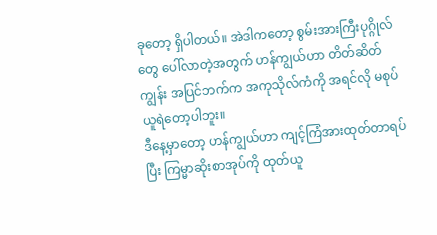ခုတော့ ရှိပါတယ်။ အဲဒါကတော့ စွမ်းအားကြီးပုဂ္ဂိုလ်တွေ ပေါ်လာတဲ့အတွက် ဟန်ကျွယ်ဟာ တိတ်ဆိတ်ကျွန်း အပြင်ဘက်က အကုသိုလ်ကံကို အရင်လို မစုပ်ယူရဲတော့ပါဘူး။
ဒီနေ့မှာတော့ ဟန်ကျွယ်ဟာ ကျင့်ကြံအားထုတ်တာရပ်ပြီး ကြမ္မာဆိုးစာအုပ်ကို ထုတ်ယူ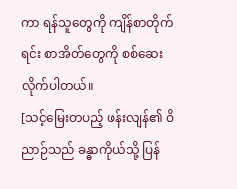ကာ ရန်သူတွေကို ကျိန်စာတိုက်ရင်း စာအိတ်တွေကို စစ်ဆေးလိုက်ပါတယ်။
[သင့်မြေးတပည့် ဖန်းလျန်၏ ဝိညာဉ်သည် ခန္ဓာကိုယ်သို့ ပြန်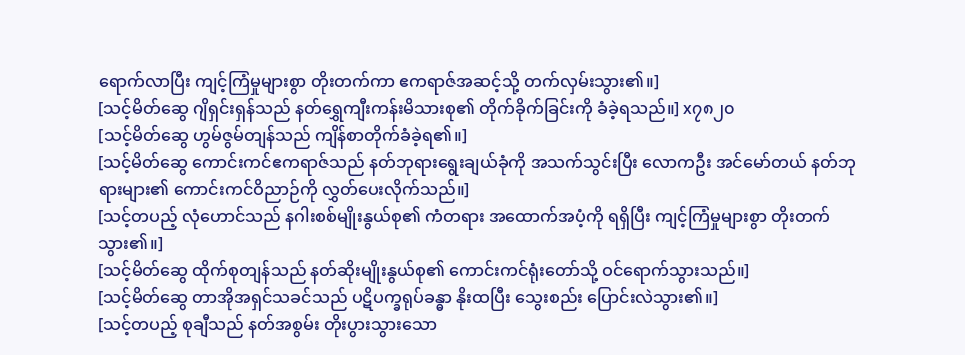ရောက်လာပြီး ကျင့်ကြံမှုများစွာ တိုးတက်ကာ ဧကရာဇ်အဆင့်သို့ တက်လှမ်းသွား၏။]
[သင့်မိတ်ဆွေ ဂျိရှင်းရှန်သည် နတ်ရွှေကျီးကန်းမိသားစု၏ တိုက်ခိုက်ခြင်းကို ခံခဲ့ရသည်။] x၇၈၂၀
[သင့်မိတ်ဆွေ ဟွမ်ဇွမ်တျန်သည် ကျိန်စာတိုက်ခံခဲ့ရ၏။]
[သင့်မိတ်ဆွေ ကောင်းကင်ဧကရာဇ်သည် နတ်ဘုရားရွေးချယ်ခုံကို အသက်သွင်းပြီး လောကဦး အင်မော်တယ် နတ်ဘုရားများ၏ ကောင်းကင်ဝိညာဉ်ကို လွှတ်ပေးလိုက်သည်။]
[သင့်တပည့် လုံဟောင်သည် နဂါးစစ်မျိုးနွယ်စု၏ ကံတရား အထောက်အပံ့ကို ရရှိပြီး ကျင့်ကြံမှုများစွာ တိုးတက်သွား၏။]
[သင့်မိတ်ဆွေ ထိုက်စုတျန်သည် နတ်ဆိုးမျိုးနွယ်စု၏ ကောင်းကင်ရုံးတော်သို့ ဝင်ရောက်သွားသည်။]
[သင့်မိတ်ဆွေ တာအိုအရှင်သခင်သည် ပဋိပက္ခရုပ်ခန္ဓာ နိုးထပြီး သွေးစည်း ပြောင်းလဲသွား၏။]
[သင့်တပည့် စုချီသည် နတ်အစွမ်း တိုးပွားသွားသော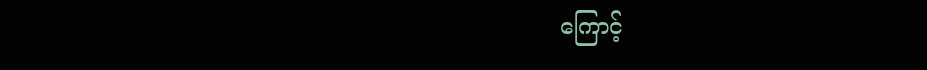ကြောင့်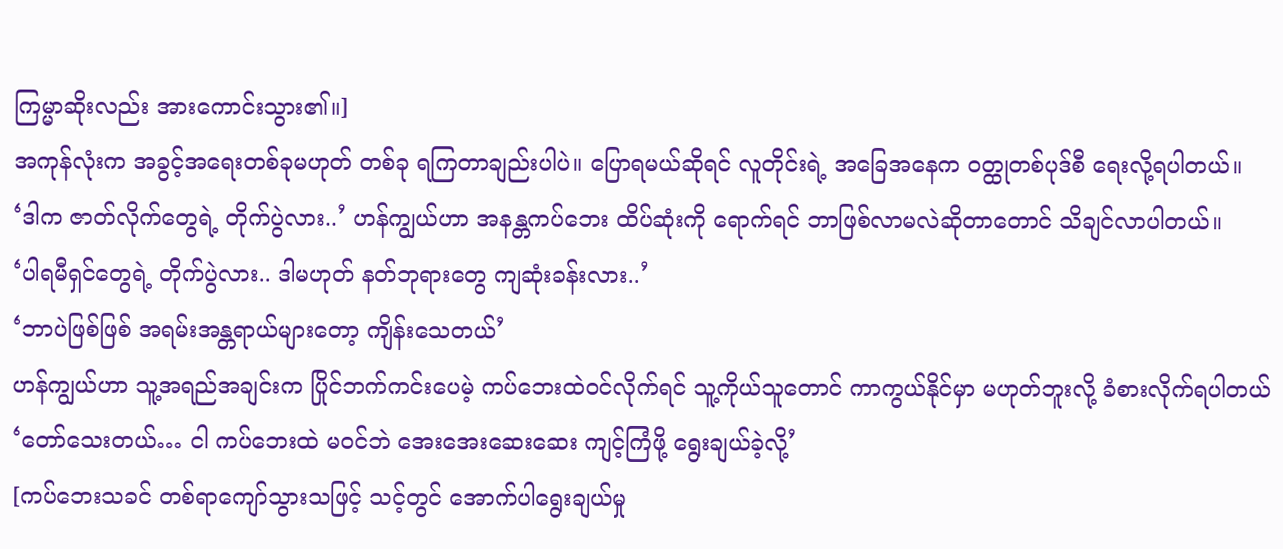ကြမ္မာဆိုးလည်း အားကောင်းသွား၏။]
အကုန်လုံးက အခွင့်အရေးတစ်ခုမဟုတ် တစ်ခု ရကြတာချည်းပါပဲ။ ပြောရမယ်ဆိုရင် လူတိုင်းရဲ့ အခြေအနေက ဝတ္ထုတစ်ပုဒ်စီ ရေးလို့ရပါတယ်။
‘ဒါက ဇာတ်လိုက်တွေရဲ့ တိုက်ပွဲလား..’ ဟန်ကျွယ်ဟာ အနန္တကပ်ဘေး ထိပ်ဆုံးကို ရောက်ရင် ဘာဖြစ်လာမလဲဆိုတာတောင် သိချင်လာပါတယ်။
‘ပါရမီရှင်တွေရဲ့ တိုက်ပွဲလား.. ဒါမဟုတ် နတ်ဘုရားတွေ ကျဆုံးခန်းလား..’
‘ဘာပဲဖြစ်ဖြစ် အရမ်းအန္တရာယ်များတော့ ကျိန်းသေတယ်’
ဟန်ကျွယ်ဟာ သူ့အရည်အချင်းက ပြိုင်ဘက်ကင်းပေမဲ့ ကပ်ဘေးထဲဝင်လိုက်ရင် သူ့ကိုယ်သူတောင် ကာကွယ်နိုင်မှာ မဟုတ်ဘူးလို့ ခံစားလိုက်ရပါတယ် ‘တော်သေးတယ်… ငါ ကပ်ဘေးထဲ မဝင်ဘဲ အေးအေးဆေးဆေး ကျင့်ကြံဖို့ ရွေးချယ်ခဲ့လို့’
[ကပ်ဘေးသခင် တစ်ရာကျော်သွားသဖြင့် သင့်တွင် အောက်ပါရွေးချယ်မှု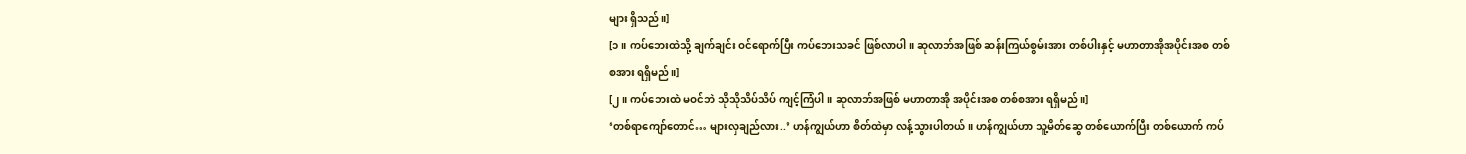များ ရှိသည်။]
[၁။ ကပ်ဘေးထဲသို့ ချက်ချင်း ဝင်ရောက်ပြီး ကပ်ဘေးသခင် ဖြစ်လာပါ။ ဆုလာဘ်အဖြစ် ဆန်းကြယ်စွမ်းအား တစ်ပါးနှင့် မဟာတာအိုအပိုင်းအစ တစ်စအား ရရှိမည်။]
[၂။ ကပ်ဘေးထဲ မဝင်ဘဲ သိုသိုသိပ်သိပ် ကျင့်ကြံပါ။ ဆုလာဘ်အဖြစ် မဟာတာအို အပိုင်းအစ တစ်စအား ရရှိမည်။]
‘တစ်ရာကျော်တောင်… များလှချည်လား..’ ဟန်ကျွယ်ဟာ စိတ်ထဲမှာ လန့်သွားပါတယ်။ ဟန်ကျွယ်ဟာ သူ့မိတ်ဆွေ တစ်ယောက်ပြီး တစ်ယောက် ကပ်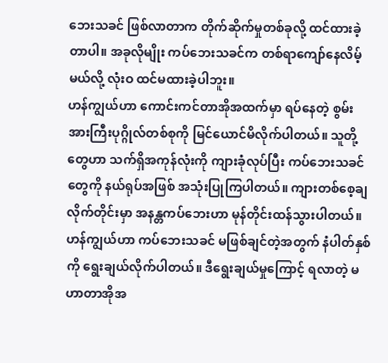ဘေးသခင် ဖြစ်လာတာက တိုက်ဆိုက်မှုတစ်ခုလို့ ထင်ထားခဲ့တာပါ။ အခုလိုမျိုး ကပ်ဘေးသခင်က တစ်ရာကျော်နေလိမ့်မယ်လို့ လုံးဝ ထင်မထားခဲ့ပါဘူး။
ဟန်ကျွယ်ဟာ ကောင်းကင်တာအိုအထက်မှာ ရပ်နေတဲ့ စွမ်းအားကြီးပုဂ္ဂိုလ်တစ်စုကို မြင်ယောင်မိလိုက်ပါတယ်။ သူတို့တွေဟာ သက်ရှိအကုန်လုံးကို ကျားခုံလုပ်ပြီး ကပ်ဘေးသခင်တွေကို နယ်ရုပ်အဖြစ် အသုံးပြုကြပါတယ်။ ကျားတစ်စေ့ချလိုက်တိုင်းမှာ အနန္တကပ်ဘေးဟာ မုန်တိုင်းထန်သွားပါတယ်။
ဟန်ကျွယ်ဟာ ကပ်ဘေးသခင် မဖြစ်ချင်တဲ့အတွက် နံပါတ်နှစ်ကို ရွေးချယ်လိုက်ပါတယ်။ ဒီရွေးချယ်မှုကြောင့် ရလာတဲ့ မဟာတာအိုအ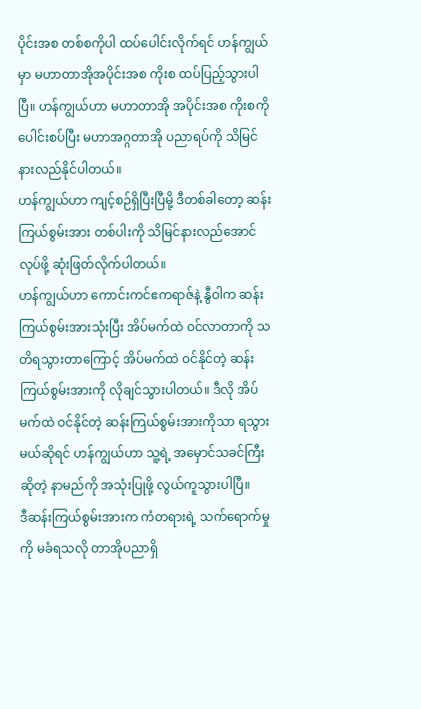ပိုင်းအစ တစ်စကိုပါ ထပ်ပေါင်းလိုက်ရင် ဟန်ကျွယ်မှာ မဟာတာအိုအပိုင်းအစ ကိုးစ ထပ်ပြည့်သွားပါပြီ။ ဟန်ကျွယ်ဟာ မဟာတာအို အပိုင်းအစ ကိုးစကို ပေါင်းစပ်ပြီး မဟာအဂ္ဂတာအို ပညာရပ်ကို သိမြင်နားလည်နိုင်ပါတယ်။
ဟန်ကျွယ်ဟာ ကျင့်စဉ်ရှိပြီးပြီမို့ ဒီတစ်ခါတော့ ဆန်းကြယ်စွမ်းအား တစ်ပါးကို သိမြင်နားလည်အောင် လုပ်ဖို့ ဆုံးဖြတ်လိုက်ပါတယ်။
ဟန်ကျွယ်ဟာ ကောင်းကင်ဧကရာဇ်နဲ့ နွီဝါက ဆန်းကြယ်စွမ်းအားသုံးပြီး အိပ်မက်ထဲ ဝင်လာတာကို သတိရသွားတာကြောင့် အိပ်မက်ထဲ ဝင်နိုင်တဲ့ ဆန်းကြယ်စွမ်းအားကို လိုချင်သွားပါတယ်။ ဒီလို အိပ်မက်ထဲ ဝင်နိုင်တဲ့ ဆန်းကြယ်စွမ်းအားကိုသာ ရသွားမယ်ဆိုရင် ဟန်ကျွယ်ဟာ သူ့ရဲ့ အမှောင်သခင်ကြီးဆိုတဲ့ နာမည်ကို အသုံးပြုဖို့ လွယ်ကူသွားပါပြီ။
ဒီဆန်းကြယ်စွမ်းအားက ကံတရားရဲ့ သက်ရောက်မှုကို မခံရသလို တာအိုပညာရှိ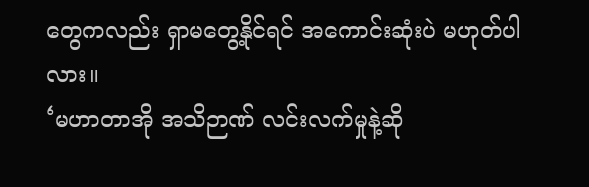တွေကလည်း ရှာမတွေ့နိုင်ရင် အကောင်းဆုံးပဲ မဟုတ်ပါလား။
‘မဟာတာအို အသိဉာဏ် လင်းလက်မှုနဲ့ဆို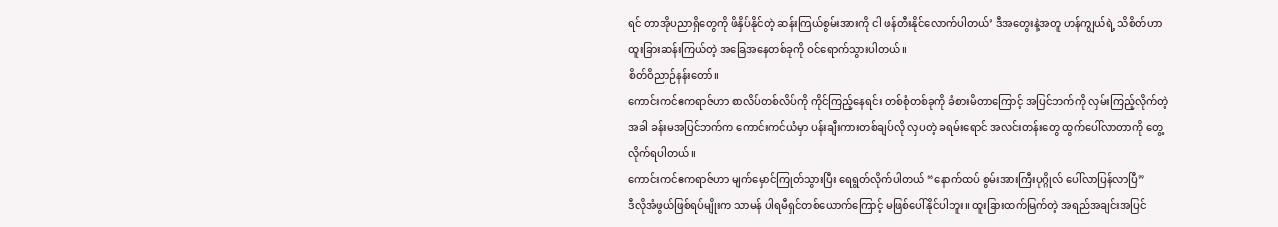ရင် တာအိုပညာရှိတွေကို ဖိနှိပ်နိုင်တဲ့ ဆန်းကြယ်စွမ်းအားကို ငါ ဖန်တီးနိုင်လောက်ပါတယ်’ ဒီအတွေးနဲ့အတူ ဟန်ကျွယ်ရဲ့ သိစိတ်ဟာ ထူးခြားဆန်းကြယ်တဲ့ အခြေအနေတစ်ခုကို ဝင်ရောက်သွားပါတယ်။
စိတ်ဝိညာဉ်နန်းတော်။
ကောင်းကင်ဧကရာဇ်ဟာ စာလိပ်တစ်လိပ်ကို ကိုင်ကြည့်နေရင်း တစ်စုံတစ်ခုကို ခံစားမိတာကြောင့် အပြင်ဘက်ကို လှမ်းကြည့်လိုက်တဲ့အခါ ခန်းမအပြင်ဘက်က ကောင်းကင်ယံမှာ ပန်းချီးကားတစ်ချပ်လို လှပတဲ့ ခရမ်းရောင် အလင်းတန်းတွေ ထွက်ပေါ်လာတာကို တွေ့လိုက်ရပါတယ်။
ကောင်းကင်ဧကရာဇ်ဟာ မျက်မှောင်ကြုတ်သွားပြီး ရေရွတ်လိုက်ပါတယ် “နောက်ထပ် စွမ်းအားကြီးပုဂ္ဂိုလ် ပေါ်လာပြန်လာပြီ”
ဒီလိုအံဖွယ်ဖြစ်ရပ်မျိုးက သာမန် ပါရမီရှင်တစ်ယောက်ကြောင့် မဖြစ်ပေါ်နိုင်ပါဘူး။ ထူးခြားထက်မြက်တဲ့ အရည်အချင်းအပြင်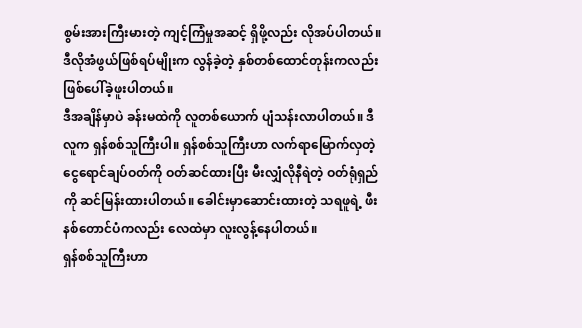စွမ်းအားကြီးမားတဲ့ ကျင့်ကြံမှုအဆင့် ရှိဖို့လည်း လိုအပ်ပါတယ်။
ဒီလိုအံဖွယ်ဖြစ်ရပ်မျိုးက လွန်ခဲ့တဲ့ နှစ်တစ်ထောင်တုန်းကလည်း ဖြစ်ပေါ်ခဲ့ဖူးပါတယ်။
ဒီအချိန်မှာပဲ ခန်းမထဲကို လူတစ်ယောက် ပျံသန်းလာပါတယ်။ ဒီလူက ရှန်စစ်သူကြီးပါ။ ရှန်စစ်သူကြီးဟာ လက်ရာမြောက်လှတဲ့ ငွေရောင်ချပ်ဝတ်ကို ဝတ်ဆင်ထားပြီး မီးလျှံလိုနီရဲတဲ့ ဝတ်ရုံရှည်ကို ဆင်မြန်းထားပါတယ်။ ခေါင်းမှာဆောင်းထားတဲ့ သရဖူရဲ့ ဖီးနစ်တောင်ပံကလည်း လေထဲမှာ လူးလွန့်နေပါတယ်။
ရှန်စစ်သူကြီးဟာ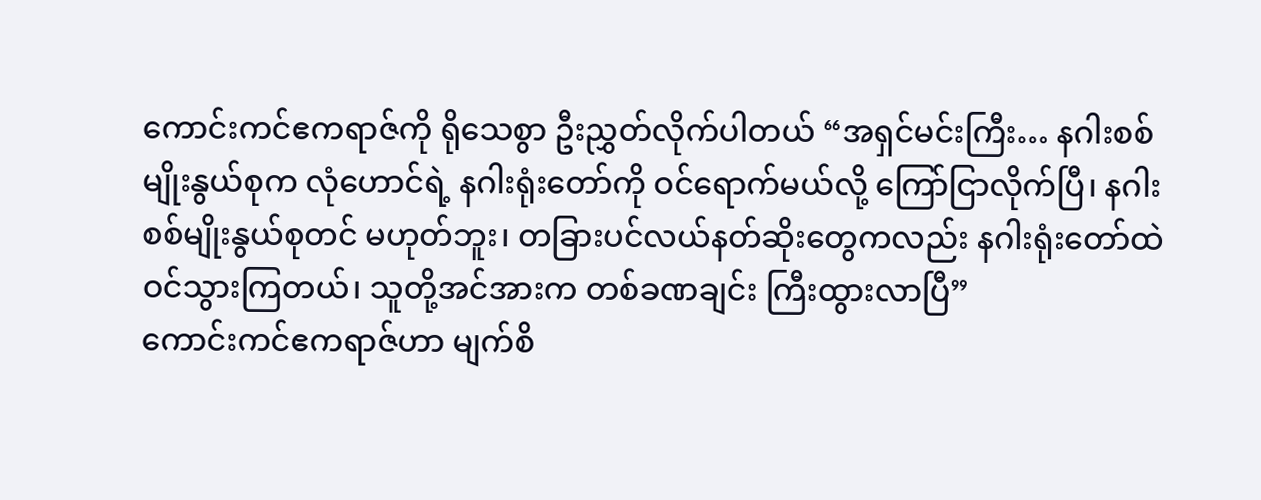ကောင်းကင်ဧကရာဇ်ကို ရိုသေစွာ ဦးညွှတ်လိုက်ပါတယ် “အရှင်မင်းကြီး… နဂါးစစ်မျိုးနွယ်စုက လုံဟောင်ရဲ့ နဂါးရုံးတော်ကို ဝင်ရောက်မယ်လို့ ကြော်ငြာလိုက်ပြီ၊ နဂါးစစ်မျိုးနွယ်စုတင် မဟုတ်ဘူး၊ တခြားပင်လယ်နတ်ဆိုးတွေကလည်း နဂါးရုံးတော်ထဲ ဝင်သွားကြတယ်၊ သူတို့အင်အားက တစ်ခဏချင်း ကြီးထွားလာပြီ”
ကောင်းကင်ဧကရာဇ်ဟာ မျက်စိ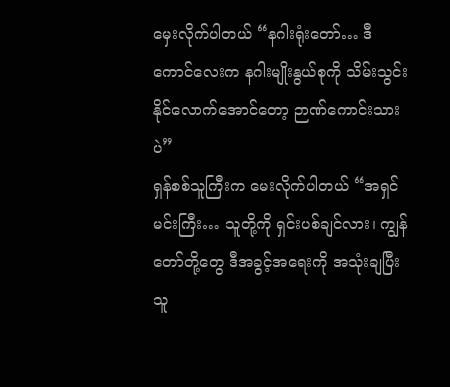မှေးလိုက်ပါတယ် “နဂါးရုံးတော်… ဒီကောင်လေးက နဂါးမျိုးနွယ်စုကို သိမ်းသွင်းနိုင်လောက်အောင်တော့ ဉာဏ်ကောင်းသားပဲ”
ရှန်စစ်သူကြီးက မေးလိုက်ပါတယ် “အရှင်မင်းကြီး… သူတို့ကို ရှင်းပစ်ချင်လား၊ ကျွန်တော်တို့တွေ ဒီအခွင့်အရေးကို အသုံးချပြီး သူ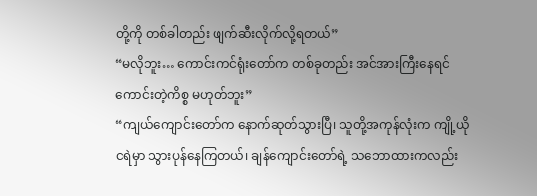တို့ကို တစ်ခါတည်း ဖျက်ဆီးလိုက်လို့ရတယ်”
“မလိုဘူး… ကောင်းကင်ရုံးတော်က တစ်ခုတည်း အင်အားကြီးနေရင် ကောင်းတဲ့ကိစ္စ မဟုတ်ဘူး”
“ကျယ်ကျောင်းတော်က နောက်ဆုတ်သွားပြီ၊ သူတို့အကုန်လုံးက ကျို့ယိုငရဲမှာ သွားပုန်နေကြတယ်၊ ချန်ကျောင်းတော်ရဲ့ သဘောထားကလည်း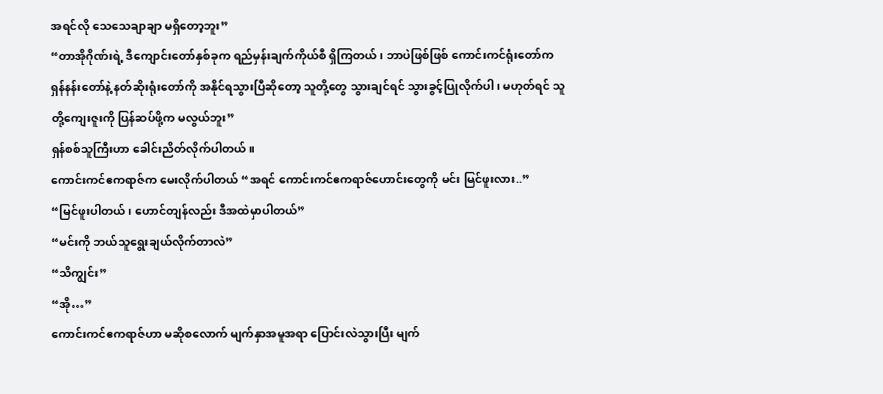အရင်လို သေသေချာချာ မရှိတော့ဘူး”
“တာအိုဂိုဏ်းရဲ့ ဒီကျောင်းတော်နှစ်ခုက ရည်မှန်းချက်ကိုယ်စီ ရှိကြတယ်၊ ဘာပဲဖြစ်ဖြစ် ကောင်းကင်ရုံးတော်က ရှန်နန်းတော်နဲ့ နတ်ဆိုးရုံးတော်ကို အနိုင်ရသွားပြီဆိုတော့ သူတို့တွေ သွားချင်ရင် သွားခွင့်ပြုလိုက်ပါ၊ မဟုတ်ရင် သူတို့ကျေးဇူးကို ပြန်ဆပ်ဖို့က မလွယ်ဘူး”
ရှန်စစ်သူကြီးဟာ ခေါင်းညိတ်လိုက်ပါတယ်။
ကောင်းကင်ဧကရာဇ်က မေးလိုက်ပါတယ် “အရင် ကောင်းကင်ဧကရာဇ်ဟောင်းတွေကို မင်း မြင်ဖူးလား..”
“မြင်ဖူးပါတယ်၊ ဟောင်တျန်လည်း ဒီအထဲမှာပါတယ်”
“မင်းကို ဘယ်သူရွေးချယ်လိုက်တာလဲ”
“သိကျွင်း”
“အို…”
ကောင်းကင်ဧကရာဇ်ဟာ မဆိုစလောက် မျက်နှာအမူအရာ ပြောင်းလဲသွားပြီး မျက်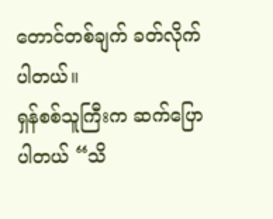တောင်တစ်ချက် ခတ်လိုက်ပါတယ်။
ရှန်စစ်သူကြီးက ဆက်ပြောပါတယ် “သိ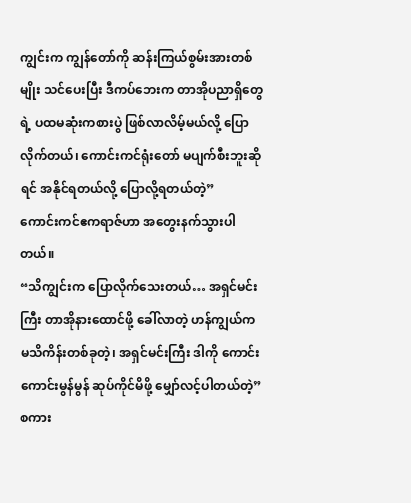ကျွင်းက ကျွန်တော်ကို ဆန်းကြယ်စွမ်းအားတစ်မျိုး သင်ပေးပြီး ဒီကပ်ဘေးက တာအိုပညာရှိတွေရဲ့ ပထမဆုံးကစားပွဲ ဖြစ်လာလိမ့်မယ်လို့ ပြောလိုက်တယ်၊ ကောင်းကင်ရုံးတော် မပျက်စီးဘူးဆိုရင် အနိုင်ရတယ်လို့ ပြောလို့ရတယ်တဲ့”
ကောင်းကင်ဧကရာဇ်ဟာ အတွေးနက်သွားပါတယ်။
“သိကျွင်းက ပြောလိုက်သေးတယ်… အရှင်မင်းကြီး တာအိုနားထောင်ဖို့ ခေါ်လာတဲ့ ဟန်ကျွယ်က မသိကိန်းတစ်ခုတဲ့၊ အရှင်မင်းကြီး ဒါကို ကောင်းကောင်းမွန်မွန် ဆုပ်ကိုင်မိဖို့ မျှော်လင့်ပါတယ်တဲ့” စကား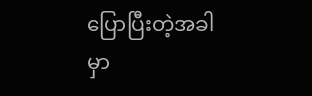ပြောပြီးတဲ့အခါမှာ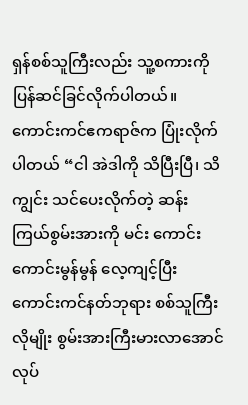ရှန်စစ်သူကြီးလည်း သူ့စကားကို ပြန်ဆင်ခြင်လိုက်ပါတယ်။
ကောင်းကင်ဧကရာဇ်က ပြုံးလိုက်ပါတယ် “ငါ အဲဒါကို သိပြီးပြီ၊ သိကျွင်း သင်ပေးလိုက်တဲ့ ဆန်းကြယ်စွမ်းအားကို မင်း ကောင်းကောင်းမွန်မွန် လေ့ကျင့်ပြီး ကောင်းကင်နတ်ဘုရား စစ်သူကြီးလိုမျိုး စွမ်းအားကြီးမားလာအောင် လုပ်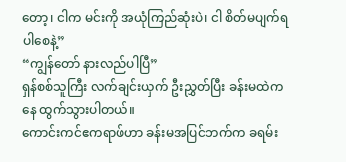တော့၊ ငါက မင်းကို အယုံကြည်ဆုံးပဲ၊ ငါ စိတ်မပျက်ရပါစေနဲ့”
“ကျွန်တော် နားလည်ပါပြီ”
ရှန်စစ်သူကြီး လက်ချင်းယှက် ဦးညွှတ်ပြီး ခန်းမထဲကနေ ထွက်သွားပါတယ်။
ကောင်းကင်ဧကရာဖ်ဟာ ခန်းမအပြင်ဘက်က ခရမ်း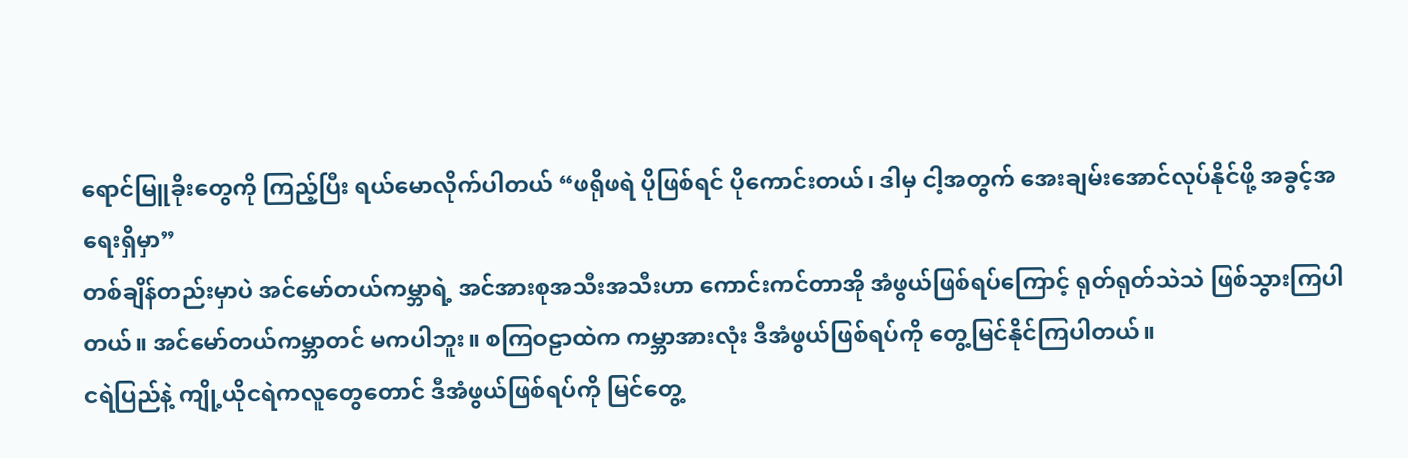ရောင်မြူခိုးတွေကို ကြည့်ပြီး ရယ်မောလိုက်ပါတယ် “ဖရိုဖရဲ ပိုဖြစ်ရင် ပိုကောင်းတယ်၊ ဒါမှ ငါ့အတွက် အေးချမ်းအောင်လုပ်နိုင်ဖို့ အခွင့်အရေးရှိမှာ”
တစ်ချိန်တည်းမှာပဲ အင်မော်တယ်ကမ္ဘာရဲ့ အင်အားစုအသီးအသီးဟာ ကောင်းကင်တာအို အံဖွယ်ဖြစ်ရပ်ကြောင့် ရုတ်ရုတ်သဲသဲ ဖြစ်သွားကြပါတယ်။ အင်မော်တယ်ကမ္ဘာတင် မကပါဘူး။ စကြဝဠာထဲက ကမ္ဘာအားလုံး ဒီအံဖွယ်ဖြစ်ရပ်ကို တွေ့မြင်နိုင်ကြပါတယ်။
ငရဲပြည်နဲ့ ကျို့ယိုငရဲကလူတွေတောင် ဒီအံဖွယ်ဖြစ်ရပ်ကို မြင်တွေ့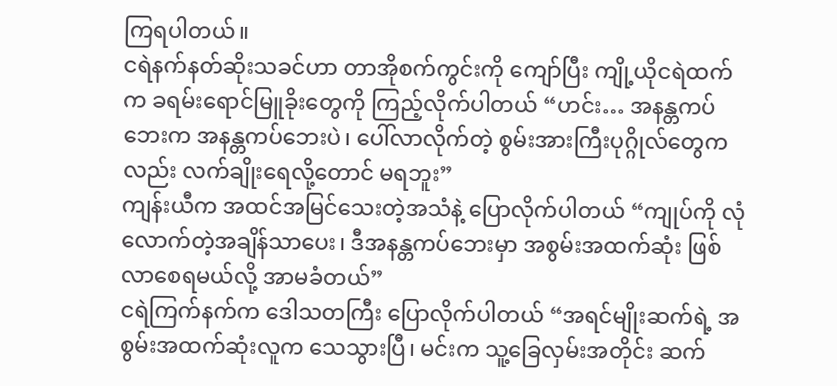ကြရပါတယ်။
ငရဲနက်နတ်ဆိုးသခင်ဟာ တာအိုစက်ကွင်းကို ကျော်ပြီး ကျို့ယိုငရဲထက်က ခရမ်းရောင်မြူခိုးတွေကို ကြည့်လိုက်ပါတယ် “ဟင်း… အနန္တကပ်ဘေးက အနန္တကပ်ဘေးပဲ၊ ပေါ်လာလိုက်တဲ့ စွမ်းအားကြီးပုဂ္ဂိုလ်တွေကလည်း လက်ချိုးရေလို့တောင် မရဘူး”
ကျန်းယီက အထင်အမြင်သေးတဲ့အသံနဲ့ ပြောလိုက်ပါတယ် “ကျုပ်ကို လုံလောက်တဲ့အချိန်သာပေး၊ ဒီအနန္တကပ်ဘေးမှာ အစွမ်းအထက်ဆုံး ဖြစ်လာစေရမယ်လို့ အာမခံတယ်”
ငရဲကြက်နက်က ဒေါသတကြီး ပြောလိုက်ပါတယ် “အရင်မျိုးဆက်ရဲ့ အစွမ်းအထက်ဆုံးလူက သေသွားပြီ၊ မင်းက သူ့ခြေလှမ်းအတိုင်း ဆက်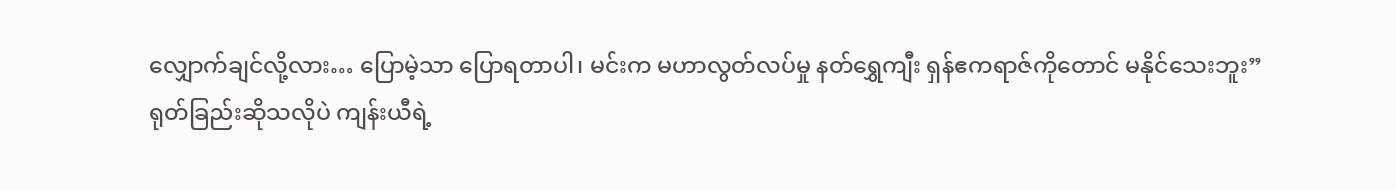လျှောက်ချင်လို့လား… ပြောမဲ့သာ ပြောရတာပါ၊ မင်းက မဟာလွတ်လပ်မှု နတ်ရွှေကျီး ရှန်ဧကရာဇ်ကိုတောင် မနိုင်သေးဘူး”
ရုတ်ခြည်းဆိုသလိုပဲ ကျန်းယီရဲ့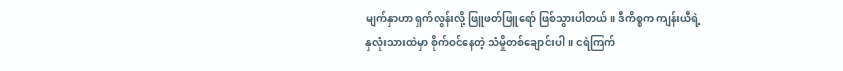မျက်နှာဟာ ရှက်လွန်းလို့ ဖြူဖတ်ဖြူရော် ဖြစ်သွားပါတယ်။ ဒီကိစ္စက ကျန်းယီရဲ့နှလုံးသားထဲမှာ စိုက်ဝင်နေတဲ့ သံမှိုတစ်ချောင်းပါ။ ငရဲကြက်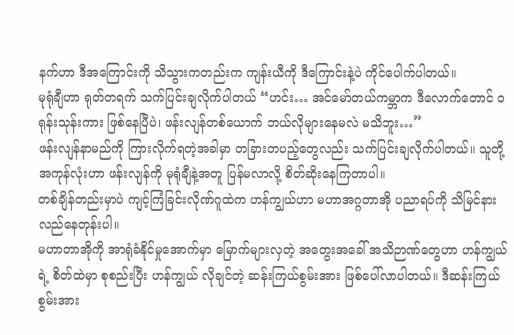နက်ဟာ ဒီအကြောင်းကို သိသွားကတည်းက ကျန်းယီကို ဒီကြောင်းနဲ့ပဲ ကိုင်ပေါက်ပါတယ်။
မုရုံချီဟာ ရုတ်တရက် သက်ပြင်းချလိုက်ပါတယ် “ဟင်း… အင်မော်တယ်ကမ္ဘာက ဒီလောက်တောင် ဝရုန်းသုန်းကား ဖြစ်နေပြီပဲ၊ ဖန်းလျန်တစ်ယောက် ဘယ်လိုများနေမလဲ မသိဘူး…”
ဖန်းလျန်နာမည်ကို ကြားလိုက်ရတဲ့အခါမှာ တခြားတပည့်တွေလည်း သက်ပြင်းချလိုက်ပါတယ်။ သူတို့အကုန်လုံးဟာ ဖန်းလျန်ကို မုရုံချီနဲ့အတူ ပြန်မလာလို့ စိတ်ဆိုးနေကြတာပါ။
တစ်ချိန်တည်းမှာပဲ ကျင့်ကြံခြင်းလိုဏ်ဂူထဲက ဟန်ကျွယ်ဟာ မဟာအဂ္ဂတာအို ပညာရပ်ကို သိမြင်နားလည်နေတုန်းပါ။
မဟာတာအိုကို အာရုံခံနိုင်မှုအောက်မှာ မြောက်များလှတဲ့ အတွေးအခေါ် အသိဉာဏ်တွေဟာ ဟန်ကျွယ်ရဲ့ စိတ်ထဲမှာ စုစည်းပြီး ဟန်ကျွယ် လိုချင်တဲ့ ဆန်းကြယ်စွမ်းအား ဖြစ်ပေါ်လာပါတယ်။ ဒီဆန်းကြယ်စွမ်းအား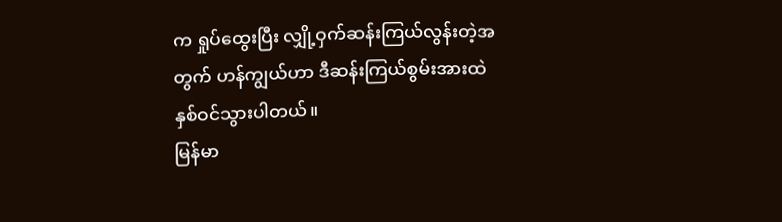က ရှုပ်ထွေးပြီး လျှို့ဝှက်ဆန်းကြယ်လွန်းတဲ့အတွက် ဟန်ကျွယ်ဟာ ဒီဆန်းကြယ်စွမ်းအားထဲ နှစ်ဝင်သွားပါတယ်။
မြန်မာ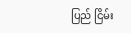ပြည် ငြိမ်း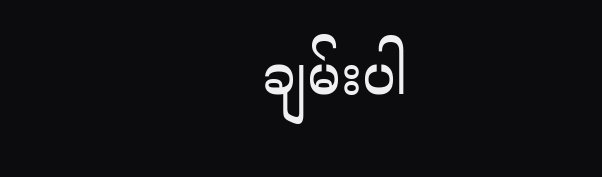ချမ်းပါ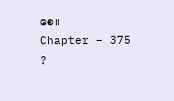စေ။
Chapter – 375
?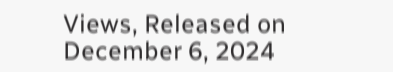Views, Released on December 6, 2024